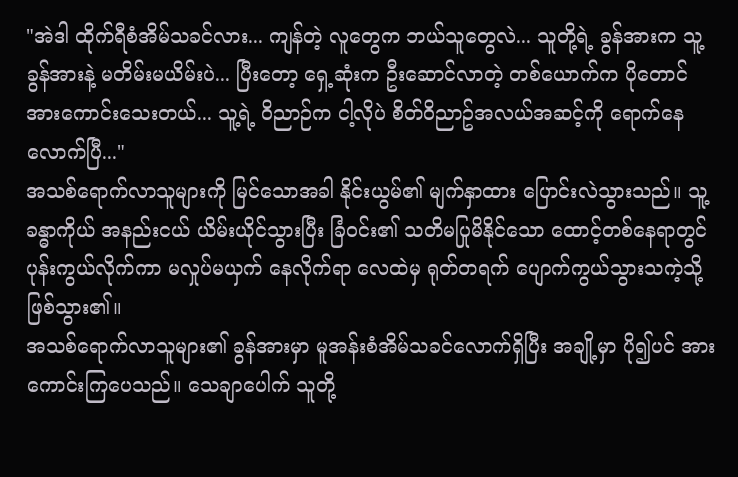"အဲဒါ ထိုက်ရီစံအိမ်သခင်လား... ကျန်တဲ့ လူတွေက ဘယ်သူတွေလဲ... သူတို့ရဲ့ ခွန်အားက သူ့ခွန်အားနဲ့ မတိမ်းမယိမ်းပဲ... ပြီးတော့ ရှေ့ဆုံးက ဦးဆောင်လာတဲ့ တစ်ယောက်က ပိုတောင် အားကောင်းသေးတယ်... သူ့ရဲ့ ဝိညာဉ်က ငါ့လိုပဲ စိတ်ဝိညာဥ်အလယ်အဆင့်ကို ရောက်နေလောက်ပြီ..."
အသစ်ရောက်လာသူများကို မြင်သောအခါ နိုင်းယွမ်၏ မျက်နှာထား ပြောင်းလဲသွားသည်။ သူ့ခန္ဓာကိုယ် အနည်းငယ် ယိမ်းယိုင်သွားပြီး ခြံဝင်း၏ သတိမပြုမိနိုင်သော ထောင့်တစ်နေရာတွင် ပုန်းကွယ်လိုက်ကာ မလှုပ်မယှက် နေလိုက်ရာ လေထဲမှ ရုတ်တရက် ပျောက်ကွယ်သွားသကဲ့သို့ ဖြစ်သွား၏။
အသစ်ရောက်လာသူများ၏ ခွန်အားမှာ မူအန်းစံအိမ်သခင်လောက်ရှိပြီး အချို့မှာ ပို၍ပင် အားကောင်းကြပေသည်။ သေချာပေါက် သူတို့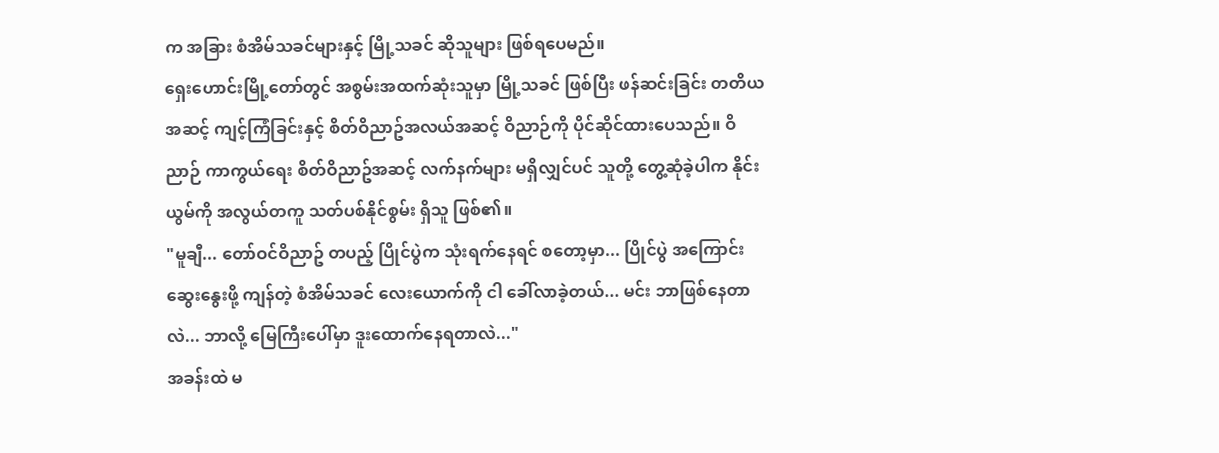က အခြား စံအိမ်သခင်များနှင့် မြို့သခင် ဆိုသူများ ဖြစ်ရပေမည်။
ရှေးဟောင်းမြို့တော်တွင် အစွမ်းအထက်ဆုံးသူမှာ မြို့သခင် ဖြစ်ပြီး ဖန်ဆင်းခြင်း တတိယအဆင့် ကျင့်ကြံခြင်းနှင့် စိတ်ဝိညာဥ်အလယ်အဆင့် ဝိညာဉ်ကို ပိုင်ဆိုင်ထားပေသည်။ ဝိညာဉ် ကာကွယ်ရေး စိတ်ဝိညာဥ်အဆင့် လက်နက်များ မရှိလျှင်ပင် သူတို့ တွေ့ဆုံခဲ့ပါက နိုင်းယွမ်ကို အလွယ်တကူ သတ်ပစ်နိုင်စွမ်း ရှိသူ ဖြစ်၏။
"မူချီ... တော်ဝင်ဝိညာဥ် တပည့် ပြိုင်ပွဲက သုံးရက်နေရင် စတော့မှာ... ပြိုင်ပွဲ အကြောင်း ဆွေးနွေးဖို့ ကျန်တဲ့ စံအိမ်သခင် လေးယောက်ကို ငါ ခေါ်လာခဲ့တယ်... မင်း ဘာဖြစ်နေတာလဲ... ဘာလို့ မြေကြီးပေါ်မှာ ဒူးထောက်နေရတာလဲ..."
အခန်းထဲ မ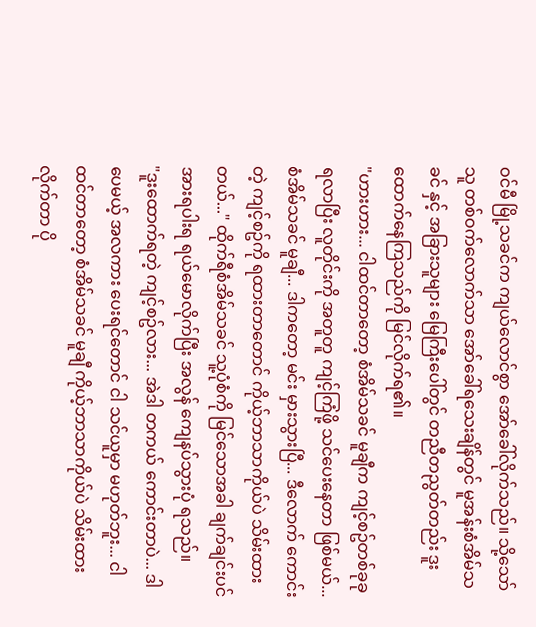ဝင်မီ မြို့သခင်က ကျယ်လောင်စွာ အော်ခေါ်လိုက်သည်။ သို့သော် သူ တစ်ဝက်လောက်သာ အော်ခေါ်ရသေးချိန်တွင် မူအန်းစံအိမ်သခင် နှင့် အခြားသူများ မြေကြီးပေါ်တွင် တညီတညွတ်တည်း ဒူးထောက်နေကြသည်ကို မြင်လိုက်ရ၏။
"ဟားဟား... ငါထင်တာတော့ စံအိမ်သခင် မူချီက ကျင့်စဥ်တစ်ခုခု ရလာပြီး လူတိုင်းကို အတူတူ ကျင့်ကြံဖို့ သင်ပေးနေတာ ဖြစ်မယ်... စံအိမ်သခင် မူချီ... ဒါကတော့ မင်း မှားသွားပြီ... ဒီလောက် ကောင်းတဲ့ ကျင့်စဥ်ကို ရထားတာတောင် ကိုယ့်ဘာသာကိုယ်ပဲ သိမ်းထားတယ်..." ထိုက်ရီစံအိမ်သခင် သူ့ပုံစံကို မြင်သောအခါ ချက်ချင်းပင် အားရပါးရ ရယ်မောလိုက်ပြီး အလွန် ကျေနပ်သွားပုံ ရသည်။
"ဒူးထောက်ရတဲ့ ကျင့်စဥ်လား... အဲဒါ တကယ် ကောင်းတာပဲ... ဒါပေမယ့် အလကား ပေးရင်တောင် ငါ သင်ယူမှာ မဟုတ်ဘူး... ငါထင်တာတော့ စံအိမ်သခင် မူချီ ကိုယ့်ဘာသာကိုယ်ပဲ သိမ်းထားလိုက်တာ ပို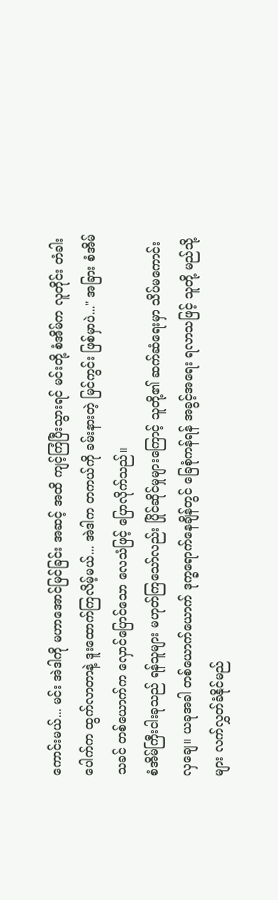ကောင်းမယ်... မင်း အဲဒါကို မဟာအောင်မြင်ခြင်း အဆင့် အထိ ကျင့်ကြံပြီးသွားရင် မင်းတို့ စံအိမ်က လူတိုင်း တံခါးပေါက်က ထွက်လာတာနဲ့ ဒူးထောက်ကြလိမ့်မယ်... အဲဒါက တကယ်ကို ခမ်းနားတဲ့ မြင်ကွင်း ဖြစ်မှာပဲ..." အခြား စံအိမ်သခင် တစ်ယောက်က လှောင်ပြောင်သော လေသံဖြင့် ပြောလိုက်သည်။
စံအိမ်ကြီးငါးခုသည် ရန်သူများ မဟုတ်ကြသော်လည်း ပြိုင်ဆိုင်မှုများကြောင့် သူတို့၏ ဆက်ဆံရေးမှာ သိပ်မကောင်းလှချေ။ ယခုအခါ တစ်ယောက်ယောက် ဒုက္ခရောက်နေချိန်တွင် ခြေစုံကန်ရန် အခွင့်အရေး ရလာသဖြင့် သူတို့ မည်သို့များ လက်လွှတ်ခံနိုင်မည်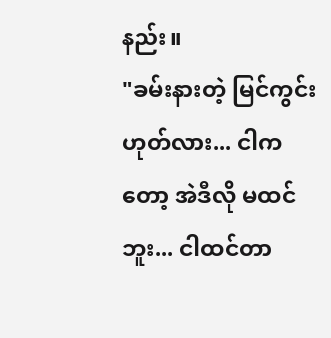နည်း။
"ခမ်းနားတဲ့ မြင်ကွင်း ဟုတ်လား... ငါကတော့ အဲဒီလို မထင်ဘူး... ငါထင်တာ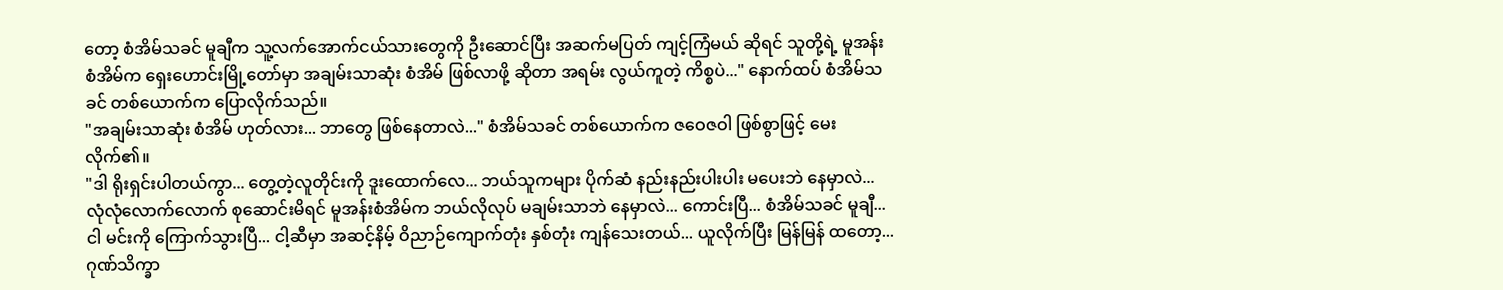တော့ စံအိမ်သခင် မူချီက သူ့လက်အောက်ငယ်သားတွေကို ဦးဆောင်ပြီး အဆက်မပြတ် ကျင့်ကြံမယ် ဆိုရင် သူတို့ရဲ့ မူအန်းစံအိမ်က ရှေးဟောင်းမြို့တော်မှာ အချမ်းသာဆုံး စံအိမ် ဖြစ်လာဖို့ ဆိုတာ အရမ်း လွယ်ကူတဲ့ ကိစ္စပဲ..." နောက်ထပ် စံအိမ်သခင် တစ်ယောက်က ပြောလိုက်သည်။
"အချမ်းသာဆုံး စံအိမ် ဟုတ်လား... ဘာတွေ ဖြစ်နေတာလဲ..." စံအိမ်သခင် တစ်ယောက်က ဇဝေဇဝါ ဖြစ်စွာဖြင့် မေးလိုက်၏။
"ဒါ ရိုးရှင်းပါတယ်ကွာ... တွေ့တဲ့လူတိုင်းကို ဒူးထောက်လေ... ဘယ်သူကများ ပိုက်ဆံ နည်းနည်းပါးပါး မပေးဘဲ နေမှာလဲ... လုံလုံလောက်လောက် စုဆောင်းမိရင် မူအန်းစံအိမ်က ဘယ်လိုလုပ် မချမ်းသာဘဲ နေမှာလဲ... ကောင်းပြီ... စံအိမ်သခင် မူချီ... ငါ မင်းကို ကြောက်သွားပြီ... ငါ့ဆီမှာ အဆင့်နိမ့် ဝိညာဉ်ကျောက်တုံး နှစ်တုံး ကျန်သေးတယ်... ယူလိုက်ပြီး မြန်မြန် ထတော့... ဂုဏ်သိက္ခာ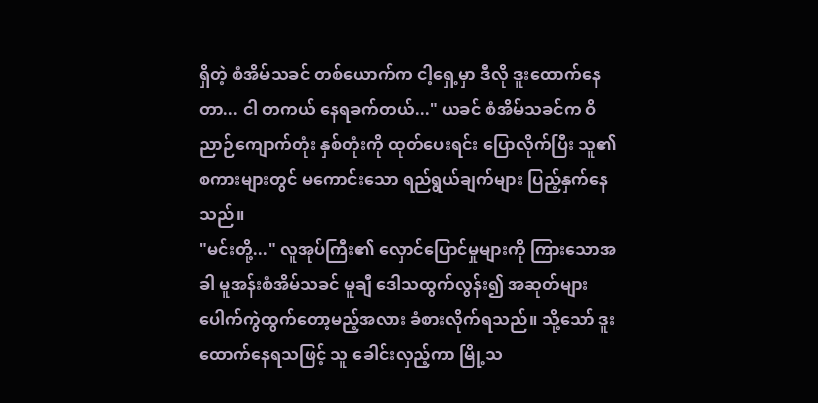ရှိတဲ့ စံအိမ်သခင် တစ်ယောက်က ငါ့ရှေ့မှာ ဒီလို ဒူးထောက်နေတာ... ငါ တကယ် နေရခက်တယ်..." ယခင် စံအိမ်သခင်က ဝိညာဉ်ကျောက်တုံး နှစ်တုံးကို ထုတ်ပေးရင်း ပြောလိုက်ပြီး သူ၏ စကားများတွင် မကောင်းသော ရည်ရွယ်ချက်များ ပြည့်နှက်နေသည်။
"မင်းတို့..." လူအုပ်ကြီး၏ လှောင်ပြောင်မှုများကို ကြားသောအခါ မူအန်းစံအိမ်သခင် မူချီ ဒေါသထွက်လွန်း၍ အဆုတ်များ ပေါက်ကွဲထွက်တော့မည့်အလား ခံစားလိုက်ရသည်။ သို့သော် ဒူးထောက်နေရသဖြင့် သူ ခေါင်းလှည့်ကာ မြို့သ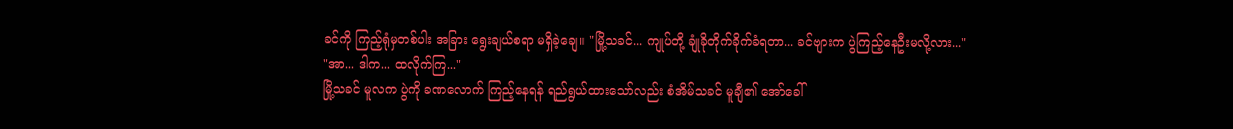ခင်ကို ကြည့်ရုံမှတစ်ပါး အခြား ရွေးချယ်စရာ မရှိခဲ့ချေ။ "မြို့သခင်... ကျုပ်တို့ ချုံခိုတိုက်ခိုက်ခံရတာ... ခင်ဗျားက ပွဲကြည့်နေဦးမလို့လား..."
"အာ... ဒါက... ထလိုက်ကြ..."
မြို့သခင် မူလက ပွဲကို ခဏလောက် ကြည့်နေရန် ရည်ရွယ်ထားသော်လည်း စံအိမ်သခင် မူချီ၏ အော်ခေါ်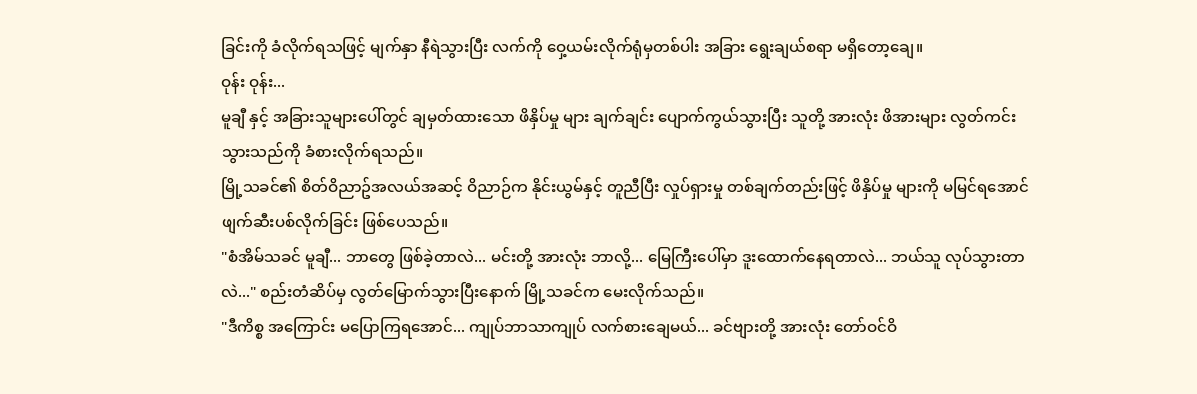ခြင်းကို ခံလိုက်ရသဖြင့် မျက်နှာ နီရဲသွားပြီး လက်ကို ဝှေ့ယမ်းလိုက်ရုံမှတစ်ပါး အခြား ရွေးချယ်စရာ မရှိတော့ချေ။
ဝုန်း ဝုန်း...
မူချီ နှင့် အခြားသူများပေါ်တွင် ချမှတ်ထားသော ဖိနှိပ်မှု များ ချက်ချင်း ပျောက်ကွယ်သွားပြီး သူတို့ အားလုံး ဖိအားများ လွတ်ကင်းသွားသည်ကို ခံစားလိုက်ရသည်။
မြို့သခင်၏ စိတ်ဝိညာဥ်အလယ်အဆင့် ဝိညာဉ်က နိုင်းယွမ်နှင့် တူညီပြီး လှုပ်ရှားမှု တစ်ချက်တည်းဖြင့် ဖိနှိပ်မှု များကို မမြင်ရအောင် ဖျက်ဆီးပစ်လိုက်ခြင်း ဖြစ်ပေသည်။
"စံအိမ်သခင် မူချီ... ဘာတွေ ဖြစ်ခဲ့တာလဲ... မင်းတို့ အားလုံး ဘာလို့... မြေကြီးပေါ်မှာ ဒူးထောက်နေရတာလဲ... ဘယ်သူ လုပ်သွားတာလဲ..." စည်းတံဆိပ်မှ လွတ်မြောက်သွားပြီးနောက် မြို့သခင်က မေးလိုက်သည်။
"ဒီကိစ္စ အကြောင်း မပြောကြရအောင်... ကျုပ်ဘာသာကျုပ် လက်စားချေမယ်... ခင်ဗျားတို့ အားလုံး တော်ဝင်ဝိ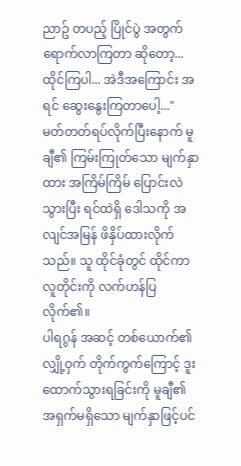ညာဥ် တပည့် ပြိုင်ပွဲ အတွက် ရောက်လာကြတာ ဆိုတော့... ထိုင်ကြပါ... အဲဒီအကြောင်း အရင် ဆွေးနွေးကြတာပေါ့..."
မတ်တတ်ရပ်လိုက်ပြီးနောက် မူချီ၏ ကြမ်းကြုတ်သော မျက်နှာထား အကြိမ်ကြိမ် ပြောင်းလဲသွားပြီး ရင်ထဲရှိ ဒေါသကို အလျင်အမြန် ဖိနှိပ်ထားလိုက်သည်။ သူ ထိုင်ခုံတွင် ထိုင်ကာ လူတိုင်းကို လက်ဟန်ပြလိုက်၏။
ပါရဂွန် အဆင့် တစ်ယောက်၏ လျှို့ဝှက် တိုက်ကွက်ကြောင့် ဒူးထောက်သွားရခြင်းကို မူချီ၏ အရှက်မရှိသော မျက်နှာဖြင့်ပင်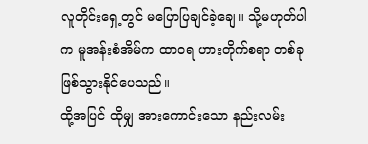လူတိုင်းရှေ့တွင် မပြောပြချင်ခဲ့ချေ။ သို့မဟုတ်ပါက မူအန်းစံအိမ်က ထာဝရ ဟားတိုက်စရာ တစ်ခု ဖြစ်သွားနိုင်ပေသည်။
ထို့အပြင် ထိုမျှ အားကောင်းသော နည်းလမ်း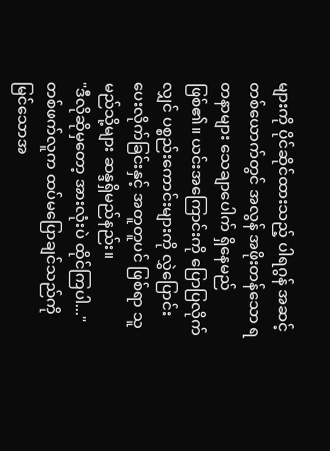များကို ပိုင်ဆိုင်ထားသည့် ပါရဂွန် အဆင့် တစ်ယောက်တွင် အလွန် အဖိုးတန်သော ရတနာများ သေချာပေါက် ရှိနေမည် ဖြစ်၏။ ယင်းအကြောင်းကို ပြောပြလိုက်လျှင် ပစ္စည်းကောင်းများကို လွှဲပြောင်းပေးလိုက်ခြင်းနှင့် အတူတူပင် ဖြစ်ရာ သူ မည်သို့များ ဆန္ဒရှိမည်နည်း။
"ဒီလိုဆိုမှတော့ အားလုံးပဲ ထိုင်ကြပါ..."
တစ်ဖက်လူက ထပ်မပြောချင်သည်ကို မြင်သောအ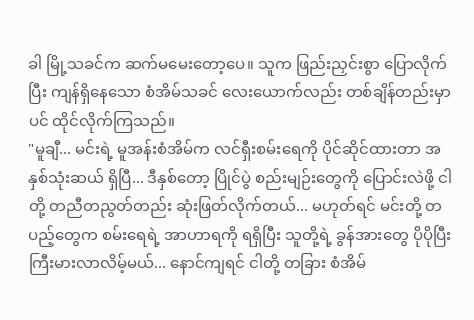ခါ မြို့သခင်က ဆက်မမေးတော့ပေ။ သူက ဖြည်းညှင်းစွာ ပြောလိုက်ပြီး ကျန်ရှိနေသော စံအိမ်သခင် လေးယောက်လည်း တစ်ချိန်တည်းမှာပင် ထိုင်လိုက်ကြသည်။
"မူချီ... မင်းရဲ့ မူအန်းစံအိမ်က လင်ရှီးစမ်းရေကို ပိုင်ဆိုင်ထားတာ အနှစ်သုံးဆယ် ရှိပြီ... ဒီနှစ်တော့ ပြိုင်ပွဲ စည်းမျဉ်းတွေကို ပြောင်းလဲဖို့ ငါတို့ တညီတညွတ်တည်း ဆုံးဖြတ်လိုက်တယ်... မဟုတ်ရင် မင်းတို့ တပည့်တွေက စမ်းရေရဲ့ အာဟာရကို ရရှိပြီး သူတို့ရဲ့ ခွန်အားတွေ ပိုပိုပြီး ကြီးမားလာလိမ့်မယ်... နောင်ကျရင် ငါတို့ တခြား စံအိမ်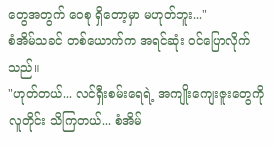တွေအတွက် ဝေစု ရှိတော့မှာ မဟုတ်ဘူး..."
စံအိမ်သခင် တစ်ယောက်က အရင်ဆုံး ဝင်ပြောလိုက်သည်။
"ဟုတ်တယ်... လင်ရှီးစမ်းရေရဲ့ အကျိုးကျေးဇူးတွေကို လူတိုင်း သိကြတယ်... စံအိမ်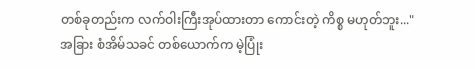တစ်ခုတည်းက လက်ဝါးကြီးအုပ်ထားတာ ကောင်းတဲ့ ကိစ္စ မဟုတ်ဘူး..." အခြား စံအိမ်သခင် တစ်ယောက်က မဲ့ပြုံး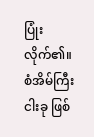ပြုံးလိုက်၏။
စံအိမ်ကြီးငါးခု ဖြစ်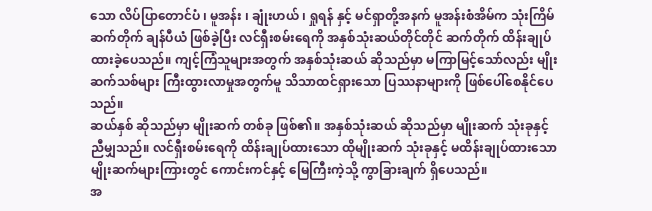သော လိပ်ပြာတောင်ပံ ၊ မူအန်း ၊ ချုံးဟယ် ၊ ရှုရန် နှင့် မင်ရှာတို့အနက် မူအန်းစံအိမ်က သုံးကြိမ်ဆက်တိုက် ချန်ပီယံ ဖြစ်ခဲ့ပြီး လင်ရှီးစမ်းရေကို အနှစ်သုံးဆယ်တိုင်တိုင် ဆက်တိုက် ထိန်းချုပ်ထားခဲ့ပေသည်။ ကျင့်ကြံသူများအတွက် အနှစ်သုံးဆယ် ဆိုသည်မှာ မကြာမြင့်သော်လည်း မျိုးဆက်သစ်များ ကြီးထွားလာမှုအတွက်မူ သိသာထင်ရှားသော ပြဿနာများကို ဖြစ်ပေါ်စေနိုင်ပေသည်။
ဆယ်နှစ် ဆိုသည်မှာ မျိုးဆက် တစ်ခု ဖြစ်၏။ အနှစ်သုံးဆယ် ဆိုသည်မှာ မျိုးဆက် သုံးခုနှင့် ညီမျှသည်။ လင်ရှီးစမ်းရေကို ထိန်းချုပ်ထားသော ထိုမျိုးဆက် သုံးခုနှင့် မထိန်းချုပ်ထားသော မျိုးဆက်များကြားတွင် ကောင်းကင်နှင့် မြေကြီးကဲ့သို့ ကွာခြားချက် ရှိပေသည်။
အ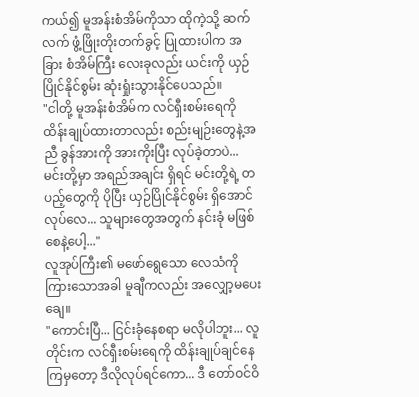ကယ်၍ မူအန်းစံအိမ်ကိုသာ ထိုကဲ့သို့ ဆက်လက် ဖွံ့ဖြိုးတိုးတက်ခွင့် ပြုထားပါက အခြား စံအိမ်ကြီး လေးခုလည်း ယင်းကို ယှဉ်ပြိုင်နိုင်စွမ်း ဆုံးရှုံးသွားနိုင်ပေသည်။
"ငါတို့ မူအန်းစံအိမ်က လင်ရှီးစမ်းရေကို ထိန်းချုပ်ထားတာလည်း စည်းမျဉ်းတွေနဲ့အညီ ခွန်အားကို အားကိုးပြီး လုပ်ခဲ့တာပဲ... မင်းတို့မှာ အရည်အချင်း ရှိရင် မင်းတို့ရဲ့ တပည့်တွေကို ပိုပြီး ယှဉ်ပြိုင်နိုင်စွမ်း ရှိအောင် လုပ်လေ... သူများတွေအတွက် နင်းခုံ မဖြစ်စေနဲ့ပေါ့..."
လူအုပ်ကြီး၏ မဖော်ရွေသော လေသံကို ကြားသောအခါ မူချီကလည်း အလျှော့မပေးချေ။
"ကောင်းပြီ... ငြင်းခုံနေစရာ မလိုပါဘူး... လူတိုင်းက လင်ရှီးစမ်းရေကို ထိန်းချုပ်ချင်နေကြမှတော့ ဒီလိုလုပ်ရင်ကော... ဒီ တော်ဝင်ဝိ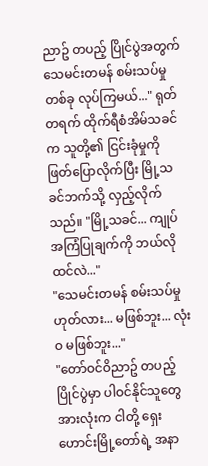ညာဥ် တပည့် ပြိုင်ပွဲအတွက် သေမင်းတမန် စမ်းသပ်မှု တစ်ခု လုပ်ကြမယ်..." ရုတ်တရက် ထိုက်ရီစံအိမ်သခင်က သူတို့၏ ငြင်းခုံမှုကို ဖြတ်ပြောလိုက်ပြီး မြို့သခင်ဘက်သို့ လှည့်လိုက်သည်။ "မြို့သခင်... ကျုပ် အကြံပြုချက်ကို ဘယ်လို ထင်လဲ..."
"သေမင်းတမန် စမ်းသပ်မှု ဟုတ်လား... မဖြစ်ဘူး... လုံးဝ မဖြစ်ဘူး..."
"တော်ဝင်ဝိညာဥ် တပည့် ပြိုင်ပွဲမှာ ပါဝင်နိုင်သူတွေ အားလုံးက ငါတို့ ရှေးဟောင်းမြို့တော်ရဲ့ အနာ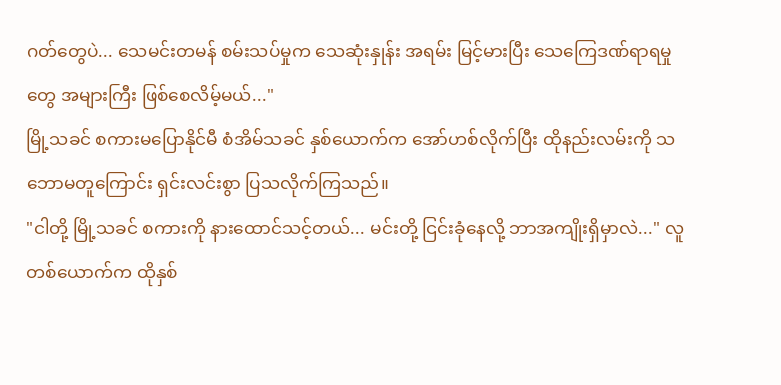ဂတ်တွေပဲ... သေမင်းတမန် စမ်းသပ်မှုက သေဆုံးနှုန်း အရမ်း မြင့်မားပြီး သေကြေဒဏ်ရာရမှုတွေ အများကြီး ဖြစ်စေလိမ့်မယ်..."
မြို့သခင် စကားမပြောနိုင်မီ စံအိမ်သခင် နှစ်ယောက်က အော်ဟစ်လိုက်ပြီး ထိုနည်းလမ်းကို သဘောမတူကြောင်း ရှင်းလင်းစွာ ပြသလိုက်ကြသည်။
"ငါတို့ မြို့သခင် စကားကို နားထောင်သင့်တယ်... မင်းတို့ ငြင်းခုံနေလို့ ဘာအကျိုးရှိမှာလဲ..." လူတစ်ယောက်က ထိုနှစ်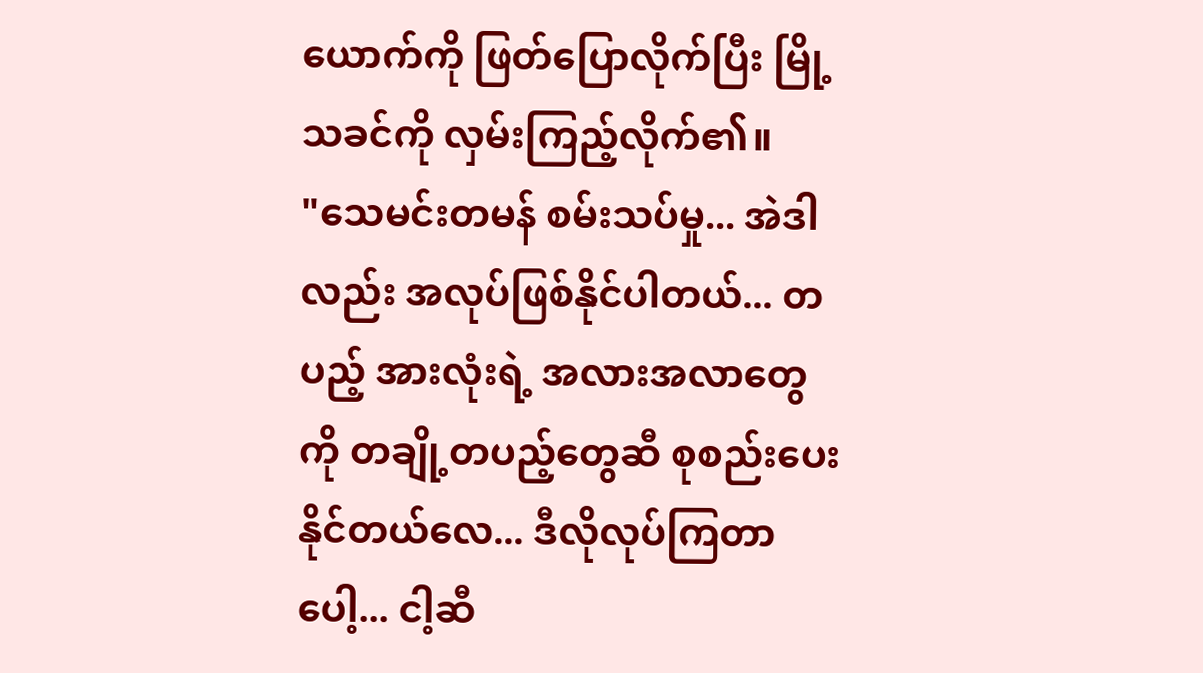ယောက်ကို ဖြတ်ပြောလိုက်ပြီး မြို့သခင်ကို လှမ်းကြည့်လိုက်၏။
"သေမင်းတမန် စမ်းသပ်မှု... အဲဒါလည်း အလုပ်ဖြစ်နိုင်ပါတယ်... တပည့် အားလုံးရဲ့ အလားအလာတွေကို တချို့တပည့်တွေဆီ စုစည်းပေးနိုင်တယ်လေ... ဒီလိုလုပ်ကြတာပေါ့... ငါ့ဆီ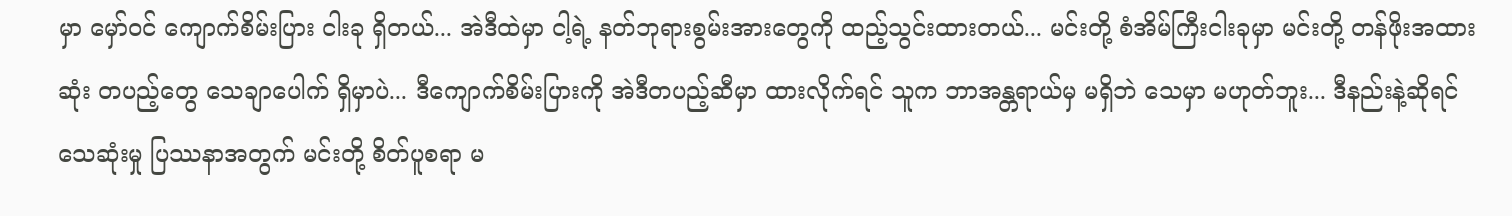မှာ မှော်ဝင် ကျောက်စိမ်းပြား ငါးခု ရှိတယ်... အဲဒီထဲမှာ ငါ့ရဲ့ နတ်ဘုရားစွမ်းအားတွေကို ထည့်သွင်းထားတယ်... မင်းတို့ စံအိမ်ကြီးငါးခုမှာ မင်းတို့ တန်ဖိုးအထားဆုံး တပည့်တွေ သေချာပေါက် ရှိမှာပဲ... ဒီကျောက်စိမ်းပြားကို အဲဒီတပည့်ဆီမှာ ထားလိုက်ရင် သူက ဘာအန္တရာယ်မှ မရှိဘဲ သေမှာ မဟုတ်ဘူး... ဒီနည်းနဲ့ဆိုရင် သေဆုံးမှု ပြဿနာအတွက် မင်းတို့ စိတ်ပူစရာ မ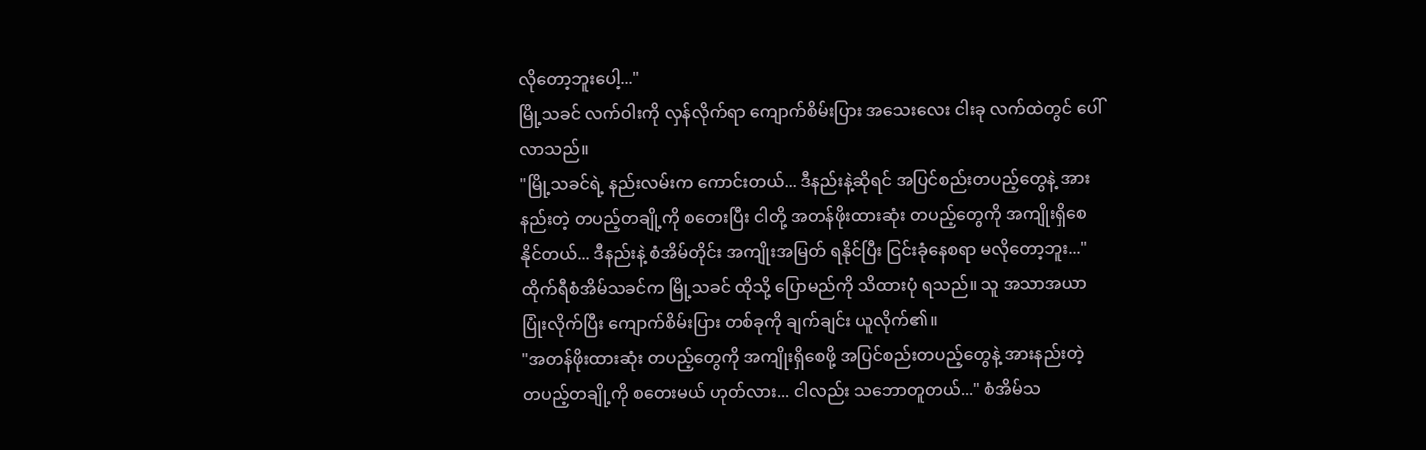လိုတော့ဘူးပေါ့..."
မြို့သခင် လက်ဝါးကို လှန်လိုက်ရာ ကျောက်စိမ်းပြား အသေးလေး ငါးခု လက်ထဲတွင် ပေါ်လာသည်။
"မြို့သခင်ရဲ့ နည်းလမ်းက ကောင်းတယ်... ဒီနည်းနဲ့ဆိုရင် အပြင်စည်းတပည့်တွေနဲ့ အားနည်းတဲ့ တပည့်တချို့ကို စတေးပြီး ငါတို့ အတန်ဖိုးထားဆုံး တပည့်တွေကို အကျိုးရှိစေနိုင်တယ်... ဒီနည်းနဲ့ စံအိမ်တိုင်း အကျိုးအမြတ် ရနိုင်ပြီး ငြင်းခုံနေစရာ မလိုတော့ဘူး..."
ထိုက်ရီစံအိမ်သခင်က မြို့သခင် ထိုသို့ ပြောမည်ကို သိထားပုံ ရသည်။ သူ အသာအယာ ပြုံးလိုက်ပြီး ကျောက်စိမ်းပြား တစ်ခုကို ချက်ချင်း ယူလိုက်၏။
"အတန်ဖိုးထားဆုံး တပည့်တွေကို အကျိုးရှိစေဖို့ အပြင်စည်းတပည့်တွေနဲ့ အားနည်းတဲ့ တပည့်တချို့ကို စတေးမယ် ဟုတ်လား... ငါလည်း သဘောတူတယ်..." စံအိမ်သ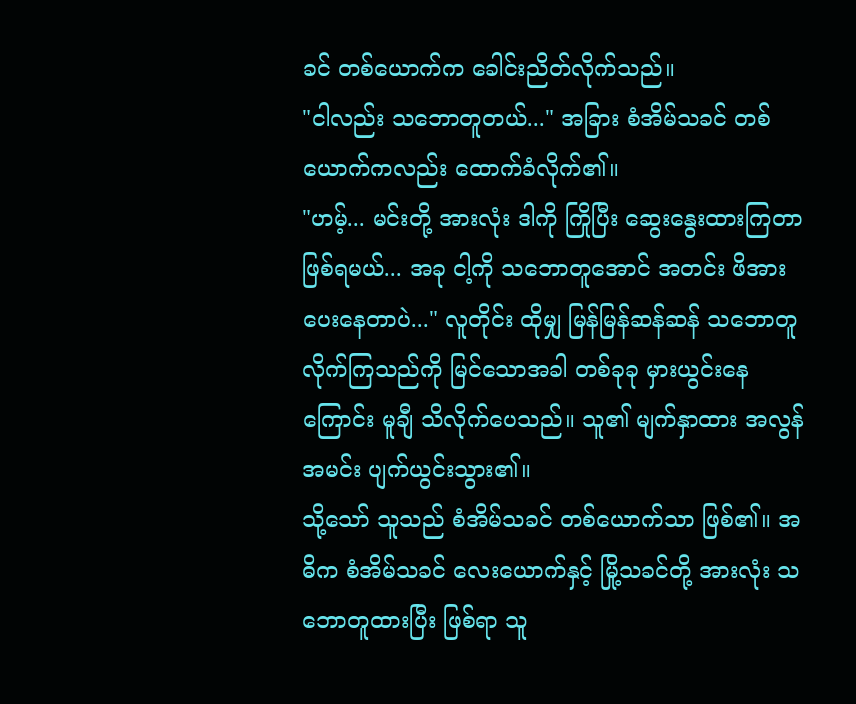ခင် တစ်ယောက်က ခေါင်းညိတ်လိုက်သည်။
"ငါလည်း သဘောတူတယ်..." အခြား စံအိမ်သခင် တစ်ယောက်ကလည်း ထောက်ခံလိုက်၏။
"ဟမ့်... မင်းတို့ အားလုံး ဒါကို ကြိုပြီး ဆွေးနွေးထားကြတာ ဖြစ်ရမယ်... အခု ငါ့ကို သဘောတူအောင် အတင်း ဖိအားပေးနေတာပဲ..." လူတိုင်း ထိုမျှ မြန်မြန်ဆန်ဆန် သဘောတူလိုက်ကြသည်ကို မြင်သောအခါ တစ်ခုခု မှားယွင်းနေကြောင်း မူချီ သိလိုက်ပေသည်။ သူ၏ မျက်နှာထား အလွန်အမင်း ပျက်ယွင်းသွား၏။
သို့သော် သူသည် စံအိမ်သခင် တစ်ယောက်သာ ဖြစ်၏။ အဓိက စံအိမ်သခင် လေးယောက်နှင့် မြို့သခင်တို့ အားလုံး သဘောတူထားပြီး ဖြစ်ရာ သူ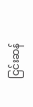ငြင်းဆန်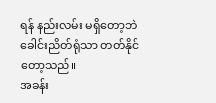ရန် နည်းလမ်း မရှိတော့ဘဲ ခေါင်းညိတ်ရုံသာ တတ်နိုင်တော့သည်။
အခန်း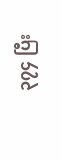၃၇၄ ပြီး